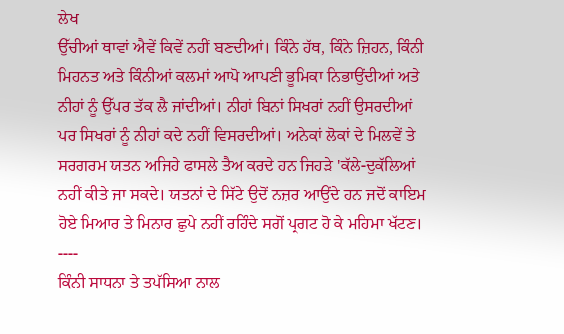ਲੇਖ
ਉੱਚੀਆਂ ਥਾਵਾਂ ਐਵੇਂ ਕਿਵੇਂ ਨਹੀਂ ਬਣਦੀਆਂ। ਕਿੰਨੇ ਹੱਥ, ਕਿੰਨੇ ਜ਼ਿਹਨ, ਕਿੰਨੀ ਮਿਹਨਤ ਅਤੇ ਕਿੰਨੀਆਂ ਕਲਮਾਂ ਆਪੋ ਆਪਣੀ ਭੂਮਿਕਾ ਨਿਭਾਉਂਦੀਆਂ ਅਤੇ ਨੀਹਾਂ ਨੂੰ ਉੱਪਰ ਤੱਕ ਲੈ ਜਾਂਦੀਆਂ। ਨੀਹਾਂ ਬਿਨਾਂ ਸਿਖਰਾਂ ਨਹੀਂ ਉਸਰਦੀਆਂ ਪਰ ਸਿਖਰਾਂ ਨੂੰ ਨੀਹਾਂ ਕਦੇ ਨਹੀਂ ਵਿਸਰਦੀਆਂ। ਅਨੇਕਾਂ ਲੋਕਾਂ ਦੇ ਮਿਲਵੇਂ ਤੇ ਸਰਗਰਮ ਯਤਨ ਅਜਿਹੇ ਫਾਸਲੇ ਤੈਅ ਕਰਦੇ ਹਨ ਜਿਹੜੇ 'ਕੱਲੇ-ਦੁਕੱਲਿਆਂ ਨਹੀਂ ਕੀਤੇ ਜਾ ਸਕਦੇ। ਯਤਨਾਂ ਦੇ ਸਿੱਟੇ ਉਦੋਂ ਨਜ਼ਰ ਆਉਂਦੇ ਹਨ ਜਦੋਂ ਕਾਇਮ ਹੋਏ ਮਿਆਰ ਤੇ ਮਿਨਾਰ ਛੁਪੇ ਨਹੀਂ ਰਹਿੰਦੇ ਸਗੋਂ ਪ੍ਰਗਟ ਹੋ ਕੇ ਮਹਿਮਾ ਖੱਟਣ।
----
ਕਿੰਨੀ ਸਾਧਨਾ ਤੇ ਤਪੱਸਿਆ ਨਾਲ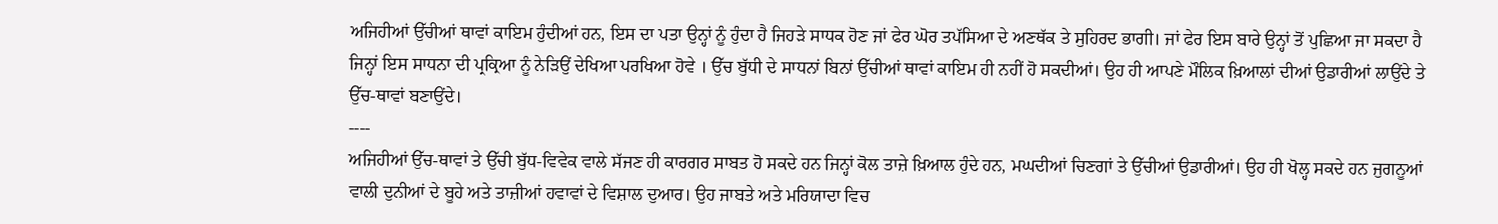ਅਜਿਹੀਆਂ ਉੱਚੀਆਂ ਥਾਵਾਂ ਕਾਇਮ ਹੁੰਦੀਆਂ ਹਨ, ਇਸ ਦਾ ਪਤਾ ਉਨ੍ਹਾਂ ਨੂੰ ਹੁੰਦਾ ਹੈ ਜਿਹੜੇ ਸਾਧਕ ਹੋਣ ਜਾਂ ਫੇਰ ਘੋਰ ਤਪੱਸਿਆ ਦੇ ਅਣਥੱਕ ਤੇ ਸੁਹਿਰਦ ਭਾਗੀ। ਜਾਂ ਫੇਰ ਇਸ ਬਾਰੇ ਉਨ੍ਹਾਂ ਤੋਂ ਪੁਛਿਆ ਜਾ ਸਕਦਾ ਹੈ ਜਿਨ੍ਹਾਂ ਇਸ ਸਾਧਨਾ ਦੀ ਪ੍ਰਕ੍ਰਿਆ ਨੂੰ ਨੇੜਿਉਂ ਦੇਖਿਆ ਪਰਖਿਆ ਹੋਵੇ । ਉੱਚ ਬੁੱਧੀ ਦੇ ਸਾਧਨਾਂ ਬਿਨਾਂ ਉੱਚੀਆਂ ਥਾਵਾਂ ਕਾਇਮ ਹੀ ਨਹੀਂ ਹੋ ਸਕਦੀਆਂ। ਉਹ ਹੀ ਆਪਣੇ ਮੌਲਿਕ ਖ਼ਿਆਲਾਂ ਦੀਆਂ ਉਡਾਰੀਆਂ ਲਾਉਂਦੇ ਤੇ ਉੱਚ-ਥਾਵਾਂ ਬਣਾਉਂਦੇ।
----
ਅਜਿਹੀਆਂ ਉੱਚ-ਥਾਵਾਂ ਤੇ ਉੱਚੀ ਬੁੱਧ-ਵਿਵੇਕ ਵਾਲੇ ਸੱਜਣ ਹੀ ਕਾਰਗਰ ਸਾਬਤ ਹੋ ਸਕਦੇ ਹਨ ਜਿਨ੍ਹਾਂ ਕੋਲ ਤਾਜ਼ੇ ਖ਼ਿਆਲ ਹੁੰਦੇ ਹਨ, ਮਘਦੀਆਂ ਚਿਣਗਾਂ ਤੇ ਉੱਚੀਆਂ ਉਡਾਰੀਆਂ। ਉਹ ਹੀ ਖੋਲ੍ਹ ਸਕਦੇ ਹਨ ਜੁਗਨੂਆਂ ਵਾਲੀ ਦੁਨੀਆਂ ਦੇ ਬੂਹੇ ਅਤੇ ਤਾਜ਼ੀਆਂ ਹਵਾਵਾਂ ਦੇ ਵਿਸ਼ਾਲ ਦੁਆਰ। ਉਹ ਜਾਬਤੇ ਅਤੇ ਮਰਿਯਾਦਾ ਵਿਚ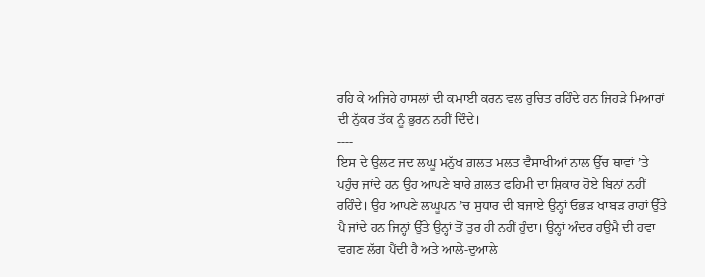ਰਹਿ ਕੇ ਅਜਿਹੇ ਹਾਸਲਾਂ ਦੀ ਕਮਾਈ ਕਰਨ ਵਲ ਰੁਚਿਤ ਰਹਿੰਦੇ ਹਨ ਜਿਹੜੇ ਮਿਆਰਾਂ ਦੀ ਨੁੱਕਰ ਤੱਕ ਨੂੰ ਭੁਰਨ ਨਹੀਂ ਦਿੰਦੇ।
----
ਇਸ ਦੇ ਉਲਟ ਜਦ ਲਘੂ ਮਨੁੱਖ ਗ਼ਲਤ ਮਲਤ ਵੈਸਾਖੀਆਂ ਨਾਲ ਉੱਚ ਥਾਵਾਂ ’ਤੇ ਪਹੁੰਚ ਜਾਂਦੇ ਹਨ ਉਹ ਆਪਣੇ ਬਾਰੇ ਗ਼ਲਤ ਫਹਿਮੀ ਦਾ ਸ਼ਿਕਾਰ ਹੋਏ ਬਿਨਾਂ ਨਹੀਂ ਰਹਿੰਦੇ। ਉਹ ਆਪਣੇ ਲਘੂਪਨ ’ਚ ਸੁਧਾਰ ਦੀ ਬਜਾਏ ਉਨ੍ਹਾਂ ਓਭੜ ਖਾਬੜ ਰਾਹਾਂ ਉੱਤੇ ਪੈ ਜਾਂਦੇ ਹਨ ਜਿਨ੍ਹਾਂ ਉੱਤੇ ਉਨ੍ਹਾਂ ਤੋਂ ਤੁਰ ਹੀ ਨਹੀਂ ਹੁੰਦਾ। ਉਨ੍ਹਾਂ ਅੰਦਰ ਹਉਮੈ ਦੀ ਹਵਾ ਵਗਣ ਲੱਗ ਪੈਂਦੀ ਹੈ ਅਤੇ ਆਲੇ-ਦੁਆਲੇ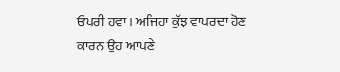ਓਪਰੀ ਹਵਾ। ਅਜਿਹਾ ਕੁੱਝ ਵਾਪਰਦਾ ਹੋਣ ਕਾਰਨ ਉਹ ਆਪਣੇ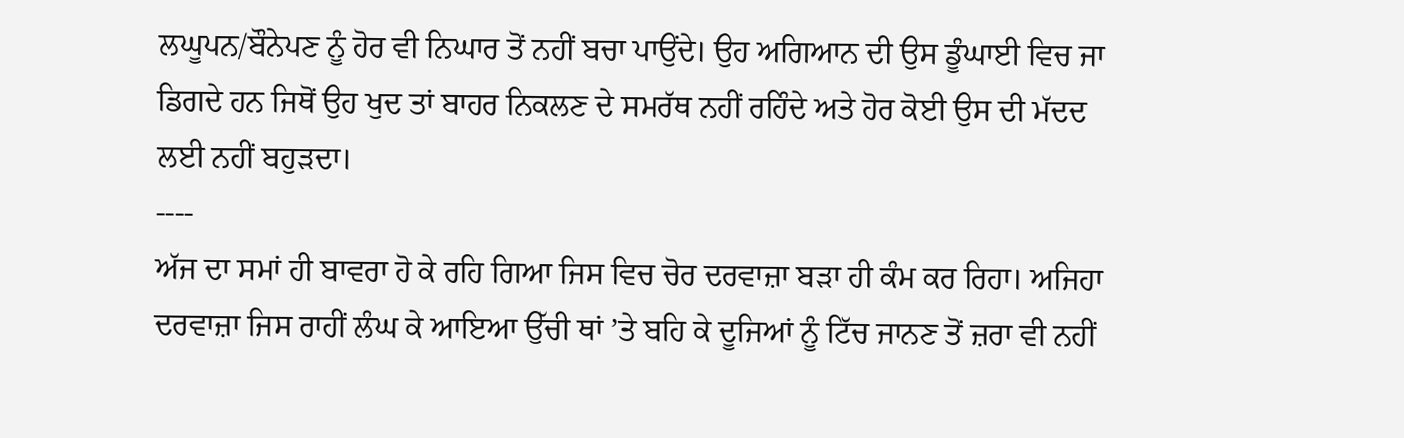ਲਘੂਪਨ/ਬੌਨੇਪਣ ਨੂੰ ਹੋਰ ਵੀ ਨਿਘਾਰ ਤੋਂ ਨਹੀਂ ਬਚਾ ਪਾਉਂਦੇ। ਉਹ ਅਗਿਆਨ ਦੀ ਉਸ ਡੂੰਘਾਈ ਵਿਚ ਜਾ ਡਿਗਦੇ ਹਨ ਜਿਥੋਂ ਉਹ ਖੁਦ ਤਾਂ ਬਾਹਰ ਨਿਕਲਣ ਦੇ ਸਮਰੱਥ ਨਹੀਂ ਰਹਿੰਦੇ ਅਤੇ ਹੋਰ ਕੋਈ ਉਸ ਦੀ ਮੱਦਦ ਲਈ ਨਹੀਂ ਬਹੁੜਦਾ।
----
ਅੱਜ ਦਾ ਸਮਾਂ ਹੀ ਬਾਵਰਾ ਹੋ ਕੇ ਰਹਿ ਗਿਆ ਜਿਸ ਵਿਚ ਚੋਰ ਦਰਵਾਜ਼ਾ ਬੜਾ ਹੀ ਕੰਮ ਕਰ ਰਿਹਾ। ਅਜਿਹਾ ਦਰਵਾਜ਼ਾ ਜਿਸ ਰਾਹੀਂ ਲੰਘ ਕੇ ਆਇਆ ਉੱਚੀ ਥਾਂ ’ਤੇ ਬਹਿ ਕੇ ਦੂਜਿਆਂ ਨੂੰ ਟਿੱਚ ਜਾਨਣ ਤੋਂ ਜ਼ਰਾ ਵੀ ਨਹੀਂ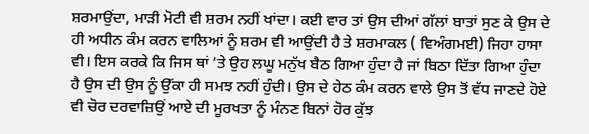ਸ਼ਰਮਾਉਂਦਾ, ਮਾੜੀ ਮੋਟੀ ਵੀ ਸ਼ਰਮ ਨਹੀਂ ਖਾਂਦਾ। ਕਈ ਵਾਰ ਤਾਂ ਉਸ ਦੀਆਂ ਗੱਲਾਂ ਬਾਤਾਂ ਸੁਣ ਕੇ ਉਸ ਦੇ ਹੀ ਅਧੀਨ ਕੰਮ ਕਰਨ ਵਾਲਿਆਂ ਨੂੰ ਸ਼ਰਮ ਵੀ ਆਉਂਦੀ ਹੈ ਤੇ ਸ਼ਰਮਾਕਲ ( ਵਿਅੰਗਮਈ) ਜਿਹਾ ਹਾਸਾ ਵੀ। ਇਸ ਕਰਕੇ ਕਿ ਜਿਸ ਥਾਂ ’ਤੇ ਉਹ ਲਘੂ ਮਨੁੱਖ ਬੈਠ ਗਿਆ ਹੁੰਦਾ ਹੈ ਜਾਂ ਬਿਠਾ ਦਿੱਤਾ ਗਿਆ ਹੁੰਦਾ ਹੈ ਉਸ ਦੀ ਉਸ ਨੂੰ ਉੱਕਾ ਹੀ ਸਮਝ ਨਹੀਂ ਹੁੰਦੀ। ਉਸ ਦੇ ਹੇਠ ਕੰਮ ਕਰਨ ਵਾਲੇ ਉਸ ਤੋਂ ਵੱਧ ਜਾਣਦੇ ਹੋਏ ਵੀ ਚੋਰ ਦਰਵਾਜ਼ਿਉਂ ਆਏ ਦੀ ਮੂਰਖਤਾ ਨੂੰ ਮੰਨਣ ਬਿਨਾਂ ਹੋਰ ਕੁੱਝ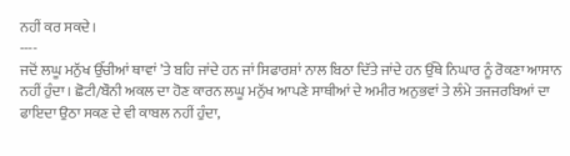ਨਹੀਂ ਕਰ ਸਕਦੇ।
----
ਜਦੋਂ ਲਘੂ ਮਨੁੱਖ ਉੱਚੀਆਂ ਥਾਵਾਂ ’ਤੇ ਬਹਿ ਜਾਂਦੇ ਹਨ ਜਾਂ ਸਿਫਾਰਸ਼ਾਂ ਨਾਲ ਬਿਠਾ ਦਿੱਤੇ ਜਾਂਦੇ ਹਨ ਉੱਥੇ ਨਿਘਾਰ ਨੂੰ ਰੋਕਣਾ ਆਸਾਨ ਨਹੀਂ ਹੁੰਦਾ। ਛੋਟੀ/ਬੌਨੀ ਅਕਲ ਦਾ ਹੋਣ ਕਾਰਨ ਲਘੂ ਮਨੁੱਖ ਆਪਣੇ ਸਾਥੀਆਂ ਦੇ ਅਮੀਰ ਅਨੁਭਵਾਂ ਤੇ ਲੰਮੇ ਤਜਜਰਬਿਆਂ ਦਾ ਫਾਇਦਾ ਉਠਾ ਸਕਣ ਦੇ ਵੀ ਕਾਬਲ ਨਹੀਂ ਹੁੰਦਾ,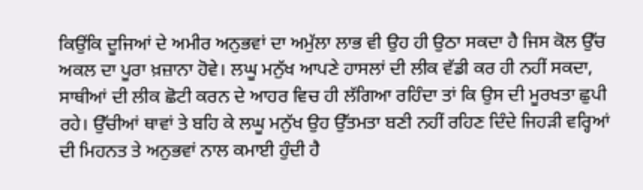ਕਿਉਂਕਿ ਦੂਜਿਆਂ ਦੇ ਅਮੀਰ ਅਨੁਭਵਾਂ ਦਾ ਅਮੁੱਲਾ ਲਾਭ ਵੀ ਉਹ ਹੀ ਉਠਾ ਸਕਦਾ ਹੈ ਜਿਸ ਕੋਲ ਉੱਚ ਅਕਲ ਦਾ ਪੂਰਾ ਖ਼ਜ਼ਾਨਾ ਹੋਵੇ। ਲਘੂ ਮਨੁੱਖ ਆਪਣੇ ਹਾਸਲਾਂ ਦੀ ਲੀਕ ਵੱਡੀ ਕਰ ਹੀ ਨਹੀਂ ਸਕਦਾ, ਸਾਥੀਆਂ ਦੀ ਲੀਕ ਛੋਟੀ ਕਰਨ ਦੇ ਆਹਰ ਵਿਚ ਹੀ ਲੱਗਿਆ ਰਹਿੰਦਾ ਤਾਂ ਕਿ ਉਸ ਦੀ ਮੂਰਖਤਾ ਛੁਪੀ ਰਹੇ। ਉੱਚੀਆਂ ਥਾਵਾਂ ਤੇ ਬਹਿ ਕੇ ਲਘੂ ਮਨੁੱਖ ਉਹ ਉੱਤਮਤਾ ਬਣੀ ਨਹੀਂ ਰਹਿਣ ਦਿੰਦੇ ਜਿਹੜੀ ਵਰ੍ਹਿਆਂ ਦੀ ਮਿਹਨਤ ਤੇ ਅਨੁਭਵਾਂ ਨਾਲ ਕਮਾਈ ਹੁੰਦੀ ਹੈ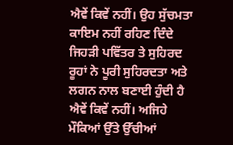ਐਵੇਂ ਕਿਵੇਂ ਨਹੀਂ। ਉਹ ਸੁੱਚਮਤਾ ਕਾਇਮ ਨਹੀਂ ਰਹਿਣ ਦਿੰਦੇ ਜਿਹੜੀ ਪਵਿੱਤਰ ਤੇ ਸੁਹਿਰਦ ਰੂਹਾਂ ਨੇ ਪੂਰੀ ਸੁਹਿਰਦਤਾ ਅਤੇ ਲਗਨ ਨਾਲ ਬਣਾਈ ਹੁੰਦੀ ਹੈ ਐਵੇਂ ਕਿਵੇਂ ਨਹੀਂ। ਅਜਿਹੇ ਮੌਕਿਆਂ ਉੱਤੇ ਉੱਚੀਆਂ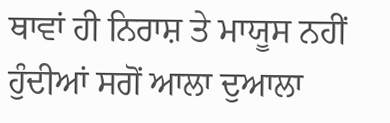ਥਾਵਾਂ ਹੀ ਨਿਰਾਸ਼ ਤੇ ਮਾਯੂਸ ਨਹੀਂ ਹੁੰਦੀਆਂ ਸਗੋਂ ਆਲਾ ਦੁਆਲਾ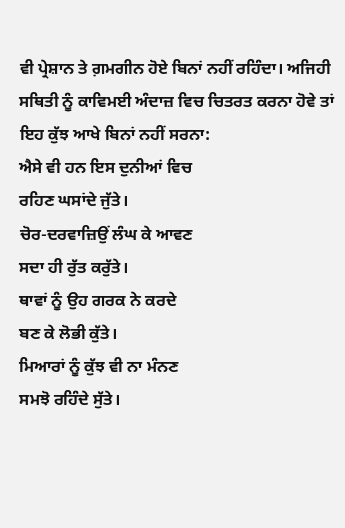ਵੀ ਪ੍ਰੇਸ਼ਾਨ ਤੇ ਗ਼ਮਗੀਨ ਹੋਏ ਬਿਨਾਂ ਨਹੀਂ ਰਹਿੰਦਾ। ਅਜਿਹੀ ਸਥਿਤੀ ਨੂੰ ਕਾਵਿਮਈ ਅੰਦਾਜ਼ ਵਿਚ ਚਿਤਰਤ ਕਰਨਾ ਹੋਵੇ ਤਾਂ ਇਹ ਕੁੱਝ ਆਖੇ ਬਿਨਾਂ ਨਹੀਂ ਸਰਨਾ:
ਐਸੇ ਵੀ ਹਨ ਇਸ ਦੁਨੀਆਂ ਵਿਚ
ਰਹਿਣ ਘਸਾਂਦੇ ਜੁੱਤੇ।
ਚੋਰ-ਦਰਵਾਜ਼ਿਉਂ ਲੰਘ ਕੇ ਆਵਣ
ਸਦਾ ਹੀ ਰੁੱਤ ਕਰੁੱਤੇ।
ਥਾਵਾਂ ਨੂੰ ਉਹ ਗਰਕ ਨੇ ਕਰਦੇ
ਬਣ ਕੇ ਲੋਭੀ ਕੁੱਤੇ।
ਮਿਆਰਾਂ ਨੂੰ ਕੁੱਝ ਵੀ ਨਾ ਮੰਨਣ
ਸਮਝੋ ਰਹਿੰਦੇ ਸੁੱਤੇ।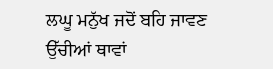ਲਘੂ ਮਨੁੱਖ ਜਦੋਂ ਬਹਿ ਜਾਵਣ
ਉੱਚੀਆਂ ਥਾਵਾਂ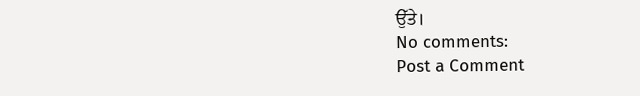ਉੱਤੇ।
No comments:
Post a Comment